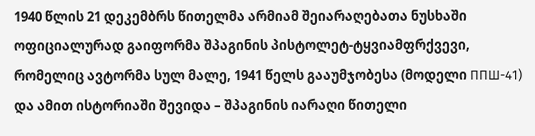1940 წლის 21 დეკემბრს წითელმა არმიამ შეიარაღებათა ნუსხაში ოფიციალურად გაიფორმა შპაგინის პისტოლეტ-ტყვიამფრქვევი, რომელიც ავტორმა სულ მალე, 1941 წელს გააუმჯობესა (მოდელი ППШ-41) და ამით ისტორიაში შევიდა – შპაგინის იარაღი წითელი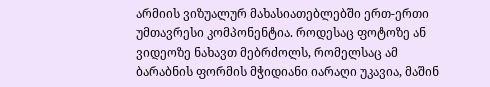არმიის ვიზუალურ მახასიათებლებში ერთ-ერთი უმთავრესი კომპონენტია. როდესაც ფოტოზე ან ვიდეოზე ნახავთ მებრძოლს, რომელსაც ამ ბარაბნის ფორმის მჭიდიანი იარაღი უკავია, მაშინ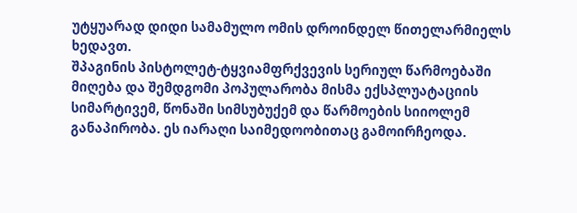უტყუარად დიდი სამამულო ომის დროინდელ წითელარმიელს ხედავთ.
შპაგინის პისტოლეტ-ტყვიამფრქვევის სერიულ წარმოებაში მიღება და შემდგომი პოპულარობა მისმა ექსპლუატაციის სიმარტივემ, წონაში სიმსუბუქემ და წარმოების სიიოლემ განაპირობა. ეს იარაღი საიმედოობითაც გამოირჩეოდა.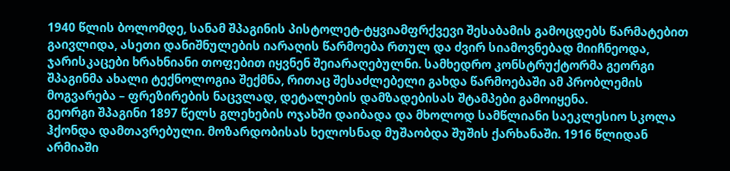1940 წლის ბოლომდე, სანამ შპაგინის პისტოლეტ-ტყვიამფრქვევი შესაბამის გამოცდებს წარმატებით გაივლიდა, ასეთი დანიშნულების იარაღის წარმოება რთულ და ძვირ სიამოვნებად მიიჩნეოდა, ჯარისკაცები ხრახნიანი თოფებით იყვნენ შეიარაღებულნი. სამხედრო კონსტრუქტორმა გეორგი შპაგინმა ახალი ტექნოლოგია შექმნა, რითაც შესაძლებელი გახდა წარმოებაში ამ პრობლემის მოგვარება – ფრეზირების ნაცვლად, დეტალების დამზადებისას შტამპები გამოიყენა.
გეორგი შპაგინი 1897 წელს გლეხების ოჯახში დაიბადა და მხოლოდ სამწლიანი საეკლესიო სკოლა ჰქონდა დამთავრებული. მოზარდობისას ხელოსნად მუშაობდა შუშის ქარხანაში. 1916 წლიდან არმიაში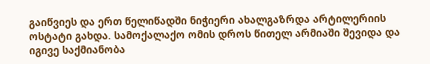გაიწვიეს და ერთ წელიწადში ნიჭიერი ახალგაზრდა არტილერიის ოსტატი გახდა. სამოქალაქო ომის დროს წითელ არმიაში შევიდა და იგივე საქმიანობა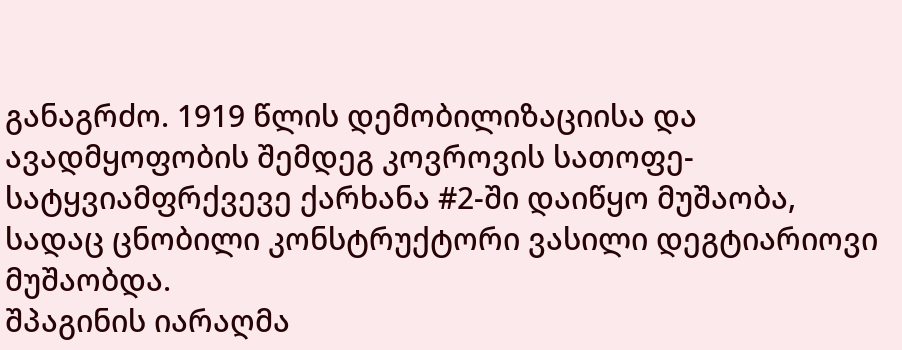განაგრძო. 1919 წლის დემობილიზაციისა და ავადმყოფობის შემდეგ კოვროვის სათოფე-სატყვიამფრქვევე ქარხანა #2-ში დაიწყო მუშაობა, სადაც ცნობილი კონსტრუქტორი ვასილი დეგტიარიოვი მუშაობდა.
შპაგინის იარაღმა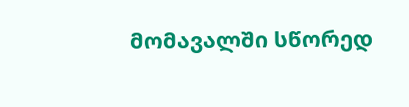მომავალში სწორედ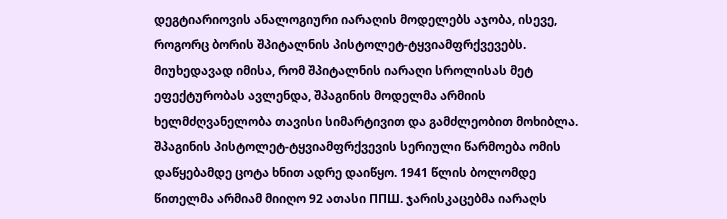დეგტიარიოვის ანალოგიური იარაღის მოდელებს აჯობა, ისევე, როგორც ბორის შპიტალნის პისტოლეტ-ტყვიამფრქვევებს. მიუხედავად იმისა, რომ შპიტალნის იარაღი სროლისას მეტ ეფექტურობას ავლენდა, შპაგინის მოდელმა არმიის ხელმძღვანელობა თავისი სიმარტივით და გამძლეობით მოხიბლა.
შპაგინის პისტოლეტ-ტყვიამფრქვევის სერიული წარმოება ომის დაწყებამდე ცოტა ხნით ადრე დაიწყო. 1941 წლის ბოლომდე წითელმა არმიამ მიიღო 92 ათასი ППШ. ჯარისკაცებმა იარაღს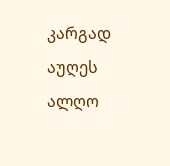კარგად აუღეს ალღო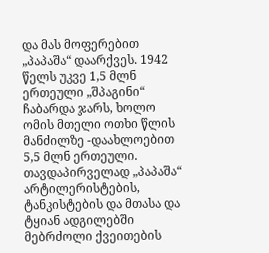და მას მოფერებით „პაპაშა“ დაარქვეს. 1942 წელს უკვე 1,5 მლნ ერთეული „შპაგინი“ ჩაბარდა ჯარს, ხოლო ომის მთელი ოთხი წლის მანძილზე -დაახლოებით 5,5 მლნ ერთეული.
თავდაპირველად „პაპაშა“ არტილერისტების, ტანკისტების და მთასა და ტყიან ადგილებში მებრძოლი ქვეითების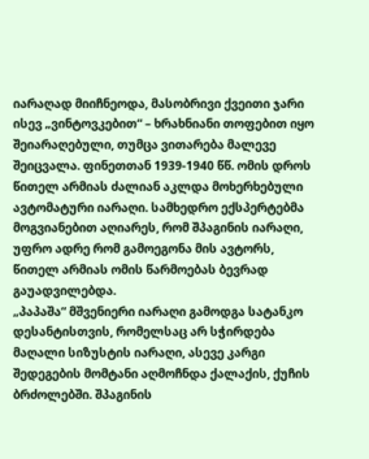იარაღად მიიჩნეოდა, მასობრივი ქვეითი ჯარი ისევ „ვინტოვკებით“ – ხრახნიანი თოფებით იყო შეიარაღებული, თუმცა ვითარება მალევე შეიცვალა. ფინეთთან 1939-1940 წწ. ომის დროს წითელ არმიას ძალიან აკლდა მოხერხებული ავტომატური იარაღი. სამხედრო ექსპერტებმა მოგვიანებით აღიარეს, რომ შპაგინის იარაღი, უფრო ადრე რომ გამოეგონა მის ავტორს, წითელ არმიას ომის წარმოებას ბევრად გაუადვილებდა.
„პაპაშა“ მშვენიერი იარაღი გამოდგა სატანკო დესანტისთვის, რომელსაც არ სჭირდება მაღალი სიზუსტის იარაღი, ასევე კარგი შედეგების მომტანი აღმოჩნდა ქალაქის, ქუჩის ბრძოლებში. შპაგინის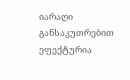იარაღი განსაკუთრებით ეფექტურია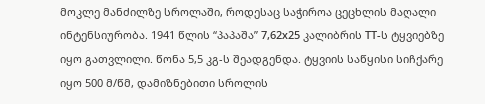მოკლე მანძილზე სროლაში, როდესაც საჭიროა ცეცხლის მაღალი ინტენსიურობა. 1941 წლის “პაპაშა” 7,62х25 კალიბრის ТТ-ს ტყვიებზე იყო გათვლილი. წონა 5,5 კგ-ს შეადგენდა. ტყვიის საწყისი სიჩქარე იყო 500 მ/წმ, დამიზნებითი სროლის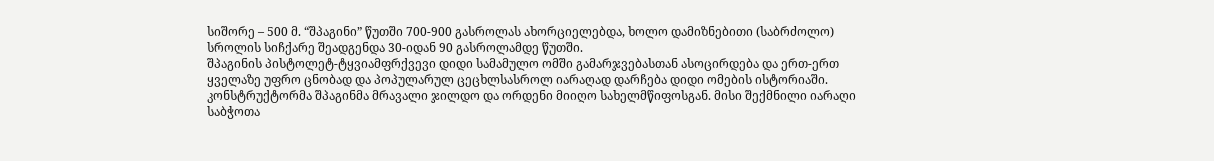სიშორე – 500 მ. “შპაგინი” წუთში 700-900 გასროლას ახორციელებდა, ხოლო დამიზნებითი (საბრძოლო) სროლის სიჩქარე შეადგენდა 30-იდან 90 გასროლამდე წუთში.
შპაგინის პისტოლეტ-ტყვიამფრქვევი დიდი სამამულო ომში გამარჯვებასთან ასოცირდება და ერთ-ერთ ყველაზე უფრო ცნობად და პოპულარულ ცეცხლსასროლ იარაღად დარჩება დიდი ომების ისტორიაში. კონსტრუქტორმა შპაგინმა მრავალი ჯილდო და ორდენი მიიღო სახელმწიფოსგან. მისი შექმნილი იარაღი საბჭოთა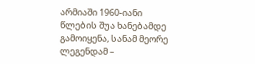არმიაში 1960-იანი წლების შუა ხანებამდე გამოიყენა, სანამ მეორე ლეგენდამ –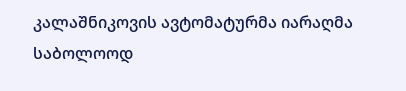კალაშნიკოვის ავტომატურმა იარაღმა საბოლოოდ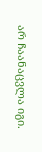არ ჩაანაცვლა იგი.